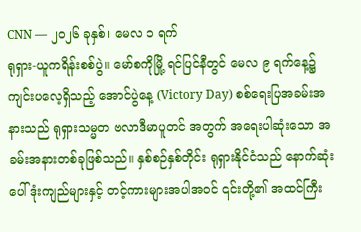CNN — ၂၀၂၆ ခုနှစ်၊ မေလ ၁ ရက်
ရုရှား-ယူကရိန်းစစ်ပွဲ။ မော်စကိုမြို့ ရင်ပြင်နီတွင် မေလ ၉ ရက်နေ့၌ ကျင်းပလေ့ရှိသည့် အောင်ပွဲနေ့ (Victory Day) စစ်ရေးပြအခမ်းအနားသည် ရုရှားသမ္မတ ဗလာဒီမာပူတင် အတွက် အရေးပါဆုံးသော အခမ်းအနားတစ်ခုဖြစ်သည်။ နှစ်စဉ်နှစ်တိုင်း ရုရှားနိုင်ငံသည် နောက်ဆုံးပေါ် ဒုံးကျည်များနှင့် တင့်ကားများအပါအဝင် ၎င်းတို့၏ အထင်ကြီး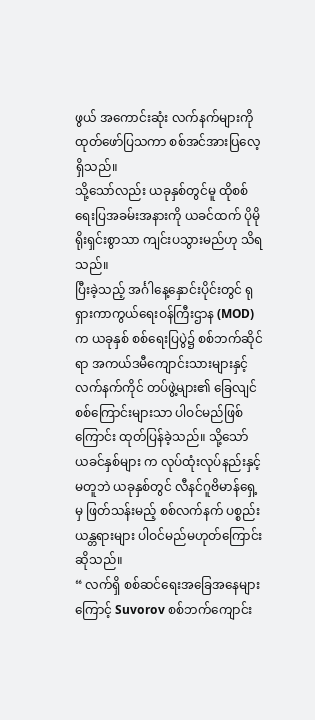ဖွယ် အကောင်းဆုံး လက်နက်များကို ထုတ်ဖော်ပြသကာ စစ်အင်အားပြလေ့ရှိသည်။
သို့သော်လည်း ယခုနှစ်တွင်မူ ထိုစစ်ရေးပြအခမ်းအနားကို ယခင်ထက် ပိုမိုရိုးရှင်းစွာသာ ကျင်းပသွားမည်ဟု သိရသည်။
ပြီးခဲ့သည့် အင်္ဂါနေ့နှောင်းပိုင်းတွင် ရုရှားကာကွယ်ရေးဝန်ကြီးဌာန (MOD) က ယခုနှစ် စစ်ရေးပြပွဲ၌ စစ်ဘက်ဆိုင်ရာ အကယ်ဒမီကျောင်းသားများနှင့် လက်နက်ကိုင် တပ်ဖွဲ့များ၏ ခြေလျင်စစ်ကြောင်းများသာ ပါဝင်မည်ဖြစ်ကြောင်း ထုတ်ပြန်ခဲ့သည်။ သို့သော် ယခင်နှစ်များ က လုပ်ထုံးလုပ်နည်းနှင့်မတူဘဲ ယခုနှစ်တွင် လီနင်ဂူဗိမာန်ရှေ့မှ ဖြတ်သန်းမည့် စစ်လက်နက် ပစ္စည်း ယန္တရားများ ပါဝင်မည်မဟုတ်ကြောင်း ဆိုသည်။
“ လက်ရှိ စစ်ဆင်ရေးအခြေအနေများကြောင့် Suvorov စစ်ဘက်ကျောင်း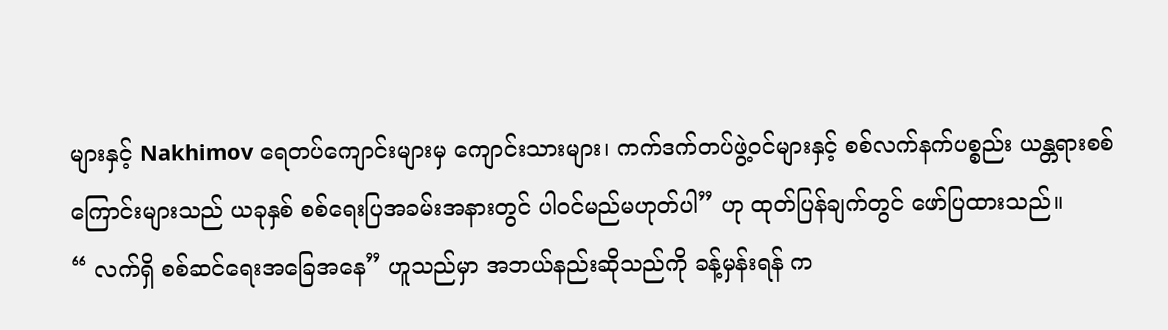များနှင့် Nakhimov ရေတပ်ကျောင်းများမှ ကျောင်းသားများ၊ ကက်ဒက်တပ်ဖွဲ့ဝင်များနှင့် စစ်လက်နက်ပစ္စည်း ယန္တရားစစ်ကြောင်းများသည် ယခုနှစ် စစ်ရေးပြအခမ်းအနားတွင် ပါဝင်မည်မဟုတ်ပါ” ဟု ထုတ်ပြန်ချက်တွင် ဖော်ပြထားသည်။
“ လက်ရှိ စစ်ဆင်ရေးအခြေအနေ” ဟူသည်မှာ အဘယ်နည်းဆိုသည်ကို ခန့်မှန်းရန် က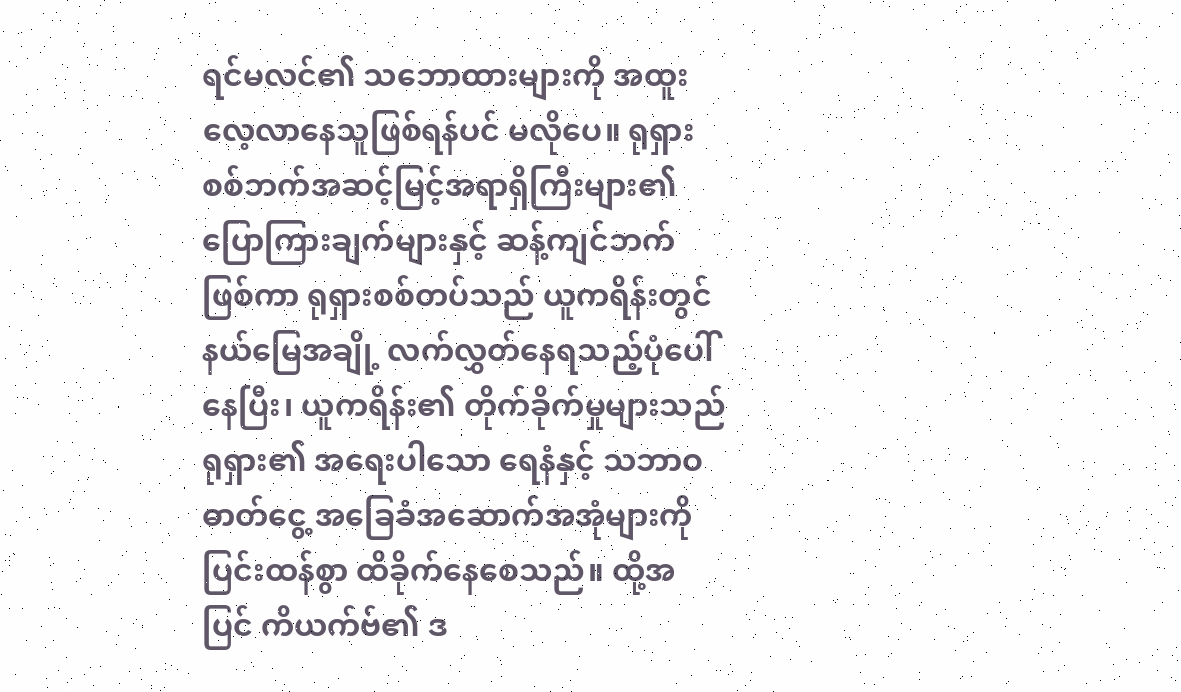ရင်မလင်၏ သဘောထားများကို အထူးလေ့လာနေသူဖြစ်ရန်ပင် မလိုပေ။ ရုရှားစစ်ဘက်အဆင့်မြင့်အရာရှိကြီးများ၏ ပြောကြားချက်များနှင့် ဆန့်ကျင်ဘက်ဖြစ်ကာ ရုရှားစစ်တပ်သည် ယူကရိန်းတွင် နယ်မြေအချို့ လက်လွှတ်နေရသည့်ပုံပေါ်နေပြီး၊ ယူကရိန်း၏ တိုက်ခိုက်မှုများသည် ရုရှား၏ အရေးပါသော ရေနံနှင့် သဘာဝဓာတ်ငွေ့ အခြေခံအဆောက်အအုံများကို ပြင်းထန်စွာ ထိခိုက်နေစေသည်။ ထို့အပြင် ကိယက်ဗ်၏ ဒ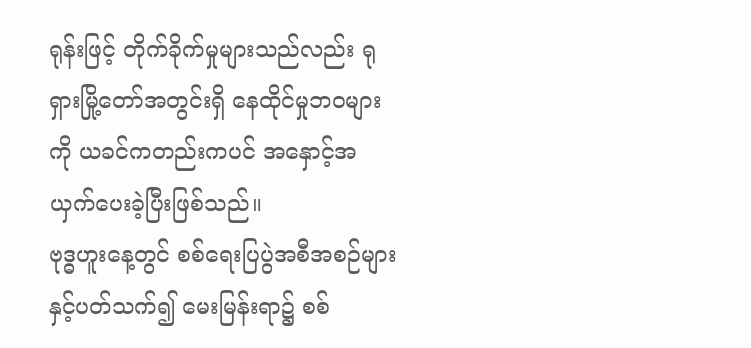ရုန်းဖြင့် တိုက်ခိုက်မှုများသည်လည်း ရုရှားမြို့တော်အတွင်းရှိ နေထိုင်မှုဘဝများကို ယခင်ကတည်းကပင် အနှောင့်အယှက်ပေးခဲ့ပြီးဖြစ်သည်။
ဗုဒ္ဓဟူးနေ့တွင် စစ်ရေးပြပွဲအစီအစဉ်များနှင့်ပတ်သက်၍ မေးမြန်းရာ၌ စစ်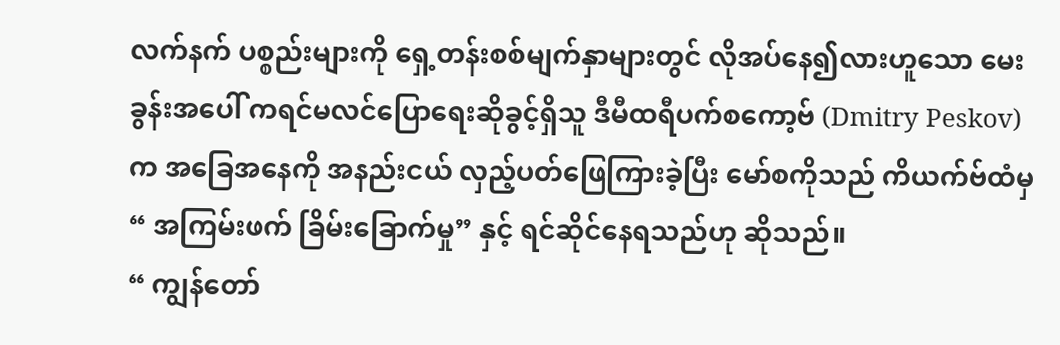လက်နက် ပစ္စည်းများကို ရှေ့တန်းစစ်မျက်နှာများတွင် လိုအပ်နေ၍လားဟူသော မေးခွန်းအပေါ် ကရင်မလင်ပြောရေးဆိုခွင့်ရှိသူ ဒီမီထရီပက်စကော့ဗ် (Dmitry Peskov) က အခြေအနေကို အနည်းငယ် လှည့်ပတ်ဖြေကြားခဲ့ပြီး မော်စကိုသည် ကိယက်ဗ်ထံမှ “ အကြမ်းဖက် ခြိမ်းခြောက်မှု” နှင့် ရင်ဆိုင်နေရသည်ဟု ဆိုသည်။
“ ကျွန်တော်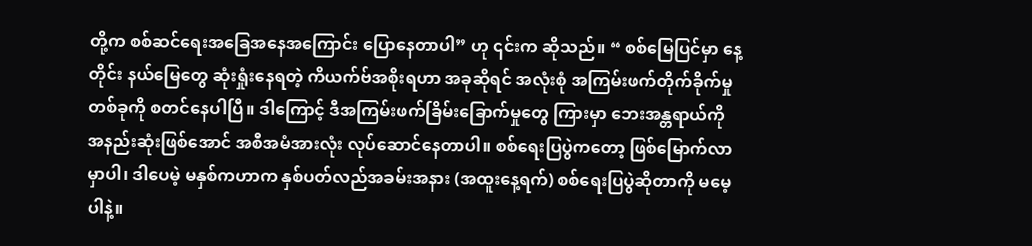တို့က စစ်ဆင်ရေးအခြေအနေအကြောင်း ပြောနေတာပါ” ဟု ၎င်းက ဆိုသည်။ “ စစ်မြေပြင်မှာ နေ့တိုင်း နယ်မြေတွေ ဆုံးရှုံးနေရတဲ့ ကိယက်ဗ်အစိုးရဟာ အခုဆိုရင် အလုံးစုံ အကြမ်းဖက်တိုက်ခိုက်မှုတစ်ခုကို စတင်နေပါပြီ။ ဒါကြောင့် ဒီအကြမ်းဖက်ခြိမ်းခြောက်မှုတွေ ကြားမှာ ဘေးအန္တရာယ်ကို အနည်းဆုံးဖြစ်အောင် အစီအမံအားလုံး လုပ်ဆောင်နေတာပါ။ စစ်ရေးပြပွဲကတော့ ဖြစ်မြောက်လာမှာပါ၊ ဒါပေမဲ့ မနှစ်ကဟာက နှစ်ပတ်လည်အခမ်းအနား (အထူးနေ့ရက်) စစ်ရေးပြပွဲဆိုတာကို မမေ့ပါနဲ့။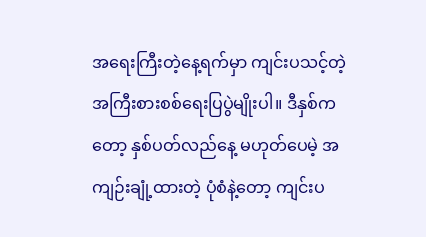အရေးကြီးတဲ့နေ့ရက်မှာ ကျင်းပသင့်တဲ့ အကြီးစားစစ်ရေးပြပွဲမျိုးပါ။ ဒီနှစ်ကတော့ နှစ်ပတ်လည်နေ့ မဟုတ်ပေမဲ့ အကျဉ်းချုံ့ထားတဲ့ ပုံစံနဲ့တော့ ကျင်းပ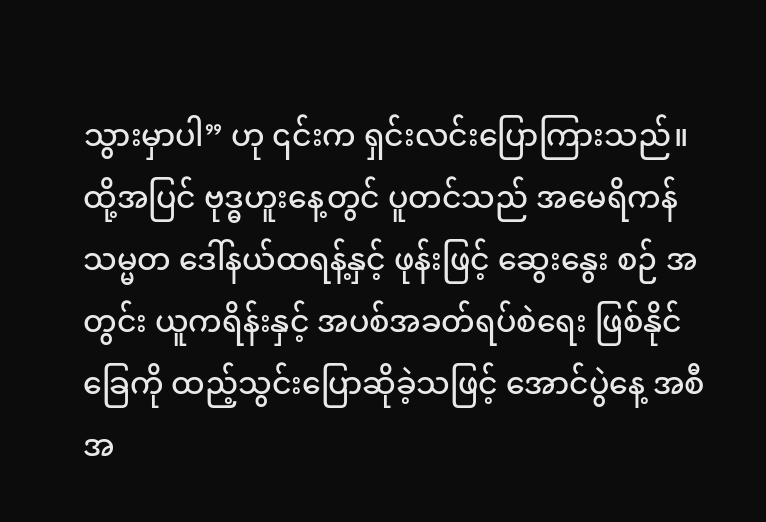သွားမှာပါ” ဟု ၎င်းက ရှင်းလင်းပြောကြားသည်။
ထို့အပြင် ဗုဒ္ဓဟူးနေ့တွင် ပူတင်သည် အမေရိကန်သမ္မတ ဒေါ်နယ်ထရန့်နှင့် ဖုန်းဖြင့် ဆွေးနွေး စဉ် အတွင်း ယူကရိန်းနှင့် အပစ်အခတ်ရပ်စဲရေး ဖြစ်နိုင်ခြေကို ထည့်သွင်းပြောဆိုခဲ့သဖြင့် အောင်ပွဲနေ့ အစီအ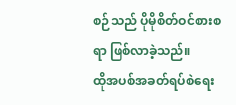စဉ်သည် ပိုမိုစိတ်ဝင်စားစရာ ဖြစ်လာခဲ့သည်။
ထိုအပစ်အခတ်ရပ်စဲရေး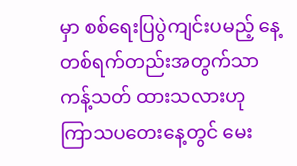မှာ စစ်ရေးပြပွဲကျင်းပမည့် နေ့တစ်ရက်တည်းအတွက်သာ ကန့်သတ် ထားသလားဟု ကြာသပတေးနေ့တွင် မေး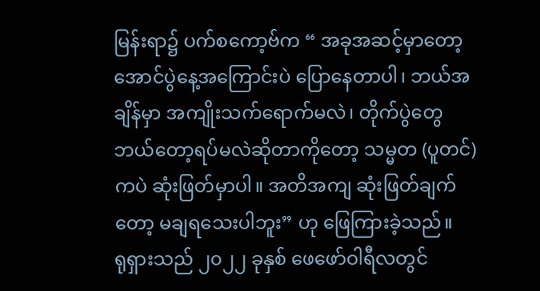မြန်းရာ၌ ပက်စကော့ဗ်က “ အခုအဆင့်မှာတော့ အောင်ပွဲနေ့အကြောင်းပဲ ပြောနေတာပါ၊ ဘယ်အချိန်မှာ အကျိုးသက်ရောက်မလဲ၊ တိုက်ပွဲတွေ ဘယ်တော့ရပ်မလဲဆိုတာကိုတော့ သမ္မတ (ပူတင်) ကပဲ ဆုံးဖြတ်မှာပါ။ အတိအကျ ဆုံးဖြတ်ချက်တော့ မချရသေးပါဘူး” ဟု ဖြေကြားခဲ့သည်။
ရုရှားသည် ၂၀၂၂ ခုနှစ် ဖေဖော်ဝါရီလတွင်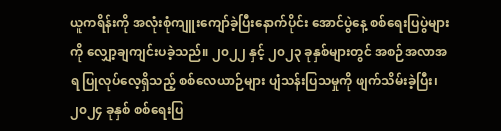ယူကရိန်းကို အလုံးစုံကျူးကျော်ခဲ့ပြီးနောက်ပိုင်း အောင်ပွဲနေ့ စစ်ရေးပြပွဲများကို လျှော့ချကျင်းပခဲ့သည်။ ၂၀၂၂ နှင့် ၂၀၂၃ ခုနှစ်များတွင် အစဉ်အလာအရ ပြုလုပ်လေ့ရှိသည့် စစ်လေယာဉ်များ ပျံသန်းပြသမှုကို ဖျက်သိမ်းခဲ့ပြီး၊ ၂၀၂၄ ခုနှစ် စစ်ရေးပြ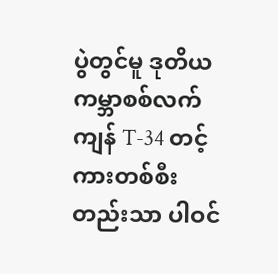ပွဲတွင်မူ ဒုတိယကမ္ဘာစစ်လက်ကျန် T-34 တင့်ကားတစ်စီးတည်းသာ ပါဝင်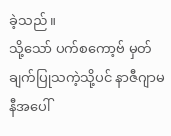ခဲ့သည်။
သို့သော် ပက်စကော့ဗ် မှတ်ချက်ပြုသကဲ့သို့ပင် နာဇီဂျာမနီအပေါ်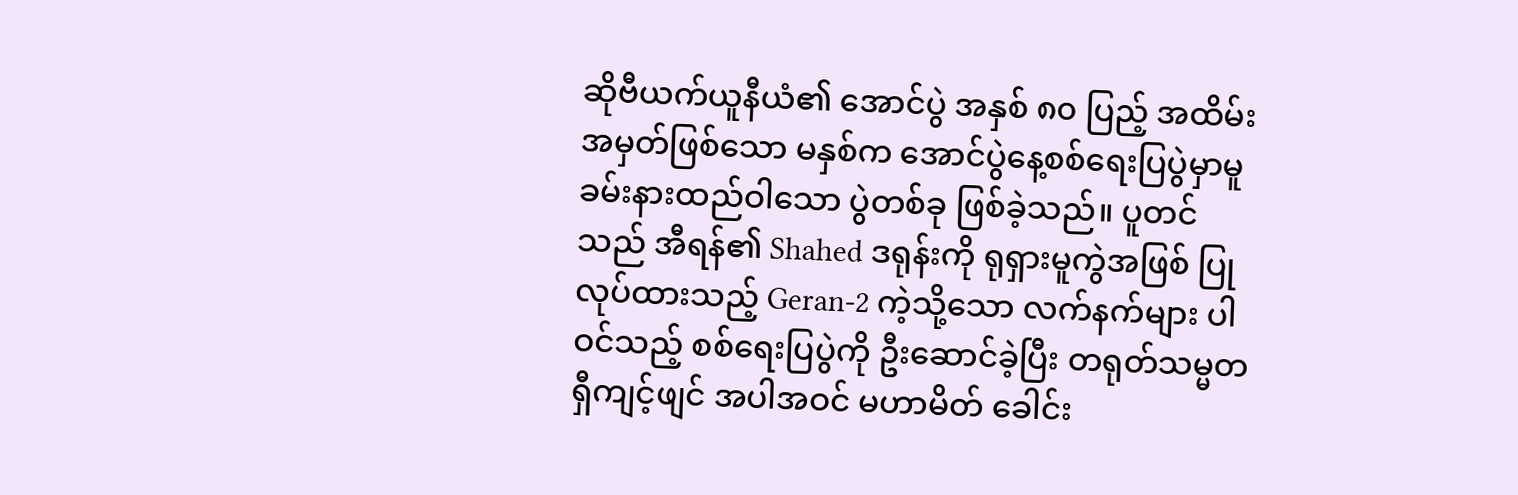ဆိုဗီယက်ယူနီယံ၏ အောင်ပွဲ အနှစ် ၈၀ ပြည့် အထိမ်းအမှတ်ဖြစ်သော မနှစ်က အောင်ပွဲနေ့စစ်ရေးပြပွဲမှာမူ ခမ်းနားထည်ဝါသော ပွဲတစ်ခု ဖြစ်ခဲ့သည်။ ပူတင်သည် အီရန်၏ Shahed ဒရုန်းကို ရုရှားမူကွဲအဖြစ် ပြုလုပ်ထားသည့် Geran-2 ကဲ့သို့သော လက်နက်များ ပါဝင်သည့် စစ်ရေးပြပွဲကို ဦးဆောင်ခဲ့ပြီး တရုတ်သမ္မတ ရှီကျင့်ဖျင် အပါအဝင် မဟာမိတ် ခေါင်း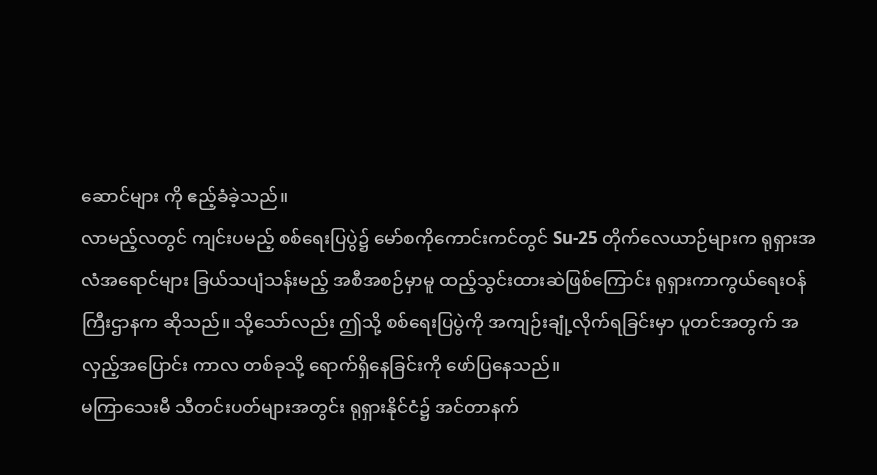ဆောင်များ ကို ဧည့်ခံခဲ့သည်။
လာမည့်လတွင် ကျင်းပမည့် စစ်ရေးပြပွဲ၌ မော်စကိုကောင်းကင်တွင် Su-25 တိုက်လေယာဉ်များက ရုရှားအလံအရောင်များ ခြယ်သပျံသန်းမည့် အစီအစဉ်မှာမူ ထည့်သွင်းထားဆဲဖြစ်ကြောင်း ရုရှားကာကွယ်ရေးဝန်ကြီးဌာနက ဆိုသည်။ သို့သော်လည်း ဤသို့ စစ်ရေးပြပွဲကို အကျဉ်းချုံ့လိုက်ရခြင်းမှာ ပူတင်အတွက် အလှည့်အပြောင်း ကာလ တစ်ခုသို့ ရောက်ရှိနေခြင်းကို ဖော်ပြနေသည်။
မကြာသေးမီ သီတင်းပတ်များအတွင်း ရုရှားနိုင်ငံ၌ အင်တာနက်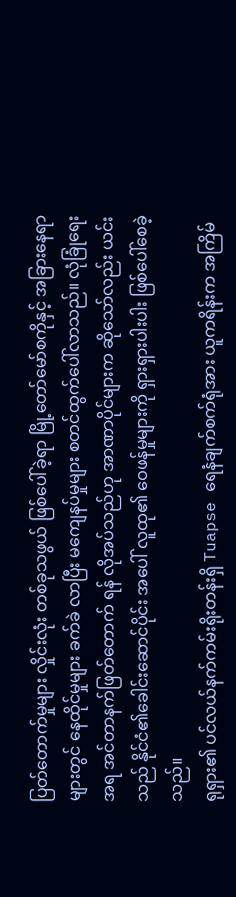ပြတ်တောက်မှုများ လှိုင်းလုံး တစ်ခုသဖွယ် ဖြစ်ပေါ်ခဲ့ရာ မြို့တော်မော်စကိုနှင့် အခြားနေရာများတွင် နေထိုင်မှုများ ခက်ခဲ လာပြီး မကျေနပ်မှုများ စတင်ထွက်ပေါ်လာသည်။ လုံခြုံရေးအရ အင်တာနက်ဖြတ်တောက် ရန် လိုအပ်သည်ဟု အာဏာပိုင်များက ဆိုသော်လည်း ယင်းသည် နိုင်ငံ၏ခေါင်းဆောင်ပိုင်း အပေါ် လူထု၏ ဝေဖန်မှုများကို ရှားရှားပါးပါး ဖြစ်ပေါ်စေခဲ့သည်။
ရုရှား၏ ပင်လယ်နက်ကမ်းရိုးတန်းရှိ Tuapse ရေနံချက်စက်ရုံအား ယူကရိန်းက အကြိမ်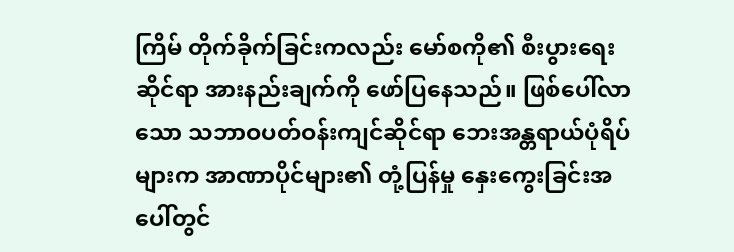ကြိမ် တိုက်ခိုက်ခြင်းကလည်း မော်စကို၏ စီးပွားရေးဆိုင်ရာ အားနည်းချက်ကို ဖော်ပြနေသည်။ ဖြစ်ပေါ်လာသော သဘာဝပတ်ဝန်းကျင်ဆိုင်ရာ ဘေးအန္တရာယ်ပုံရိပ်များက အာဏာပိုင်များ၏ တုံ့ပြန်မှု နှေးကွေးခြင်းအပေါ်တွင်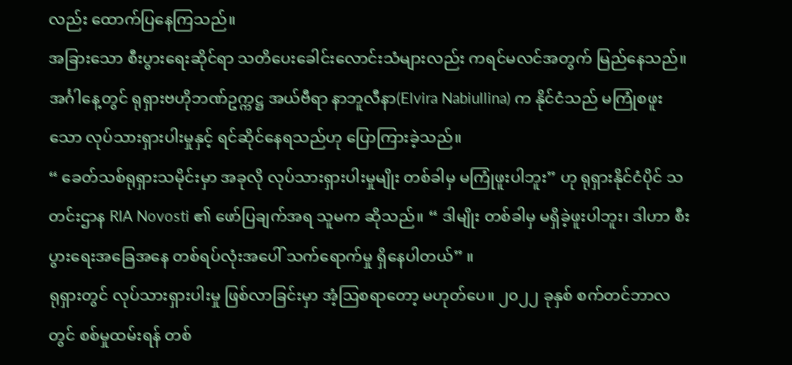လည်း ထောက်ပြနေကြသည်။
အခြားသော စီးပွားရေးဆိုင်ရာ သတိပေးခေါင်းလောင်းသံများလည်း ကရင်မလင်အတွက် မြည်နေသည်။ အင်္ဂါနေ့တွင် ရုရှားဗဟိုဘဏ်ဥက္ကဋ္ဌ အယ်ဗီရာ နာဘူလီနာ(Elvira Nabiullina) က နိုင်ငံသည် မကြုံစဖူးသော လုပ်သားရှားပါးမှုနှင့် ရင်ဆိုင်နေရသည်ဟု ပြောကြားခဲ့သည်။
“ ခေတ်သစ်ရုရှားသမိုင်းမှာ အခုလို လုပ်သားရှားပါးမှုမျိုး တစ်ခါမှ မကြုံဖူးပါဘူး” ဟု ရုရှားနိုင်ငံပိုင် သတင်းဌာန RIA Novosti ၏ ဖော်ပြချက်အရ သူမက ဆိုသည်။ “ ဒါမျိုး တစ်ခါမှ မရှိခဲ့ဖူးပါဘူး၊ ဒါဟာ စီးပွားရေးအခြေအနေ တစ်ရပ်လုံးအပေါ် သက်ရောက်မှု ရှိနေပါတယ်” ။
ရုရှားတွင် လုပ်သားရှားပါးမှု ဖြစ်လာခြင်းမှာ အံ့ဩစရာတော့ မဟုတ်ပေ။ ၂၀၂၂ ခုနှစ် စက်တင်ဘာလတွင် စစ်မှုထမ်းရန် တစ်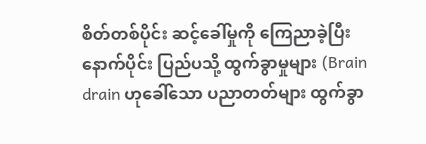စိတ်တစ်ပိုင်း ဆင့်ခေါ်မှုကို ကြေညာခဲ့ပြီးနောက်ပိုင်း ပြည်ပသို့ ထွက်ခွာမှုများ (Brain drain ဟုခေါ်သော ပညာတတ်များ ထွက်ခွာ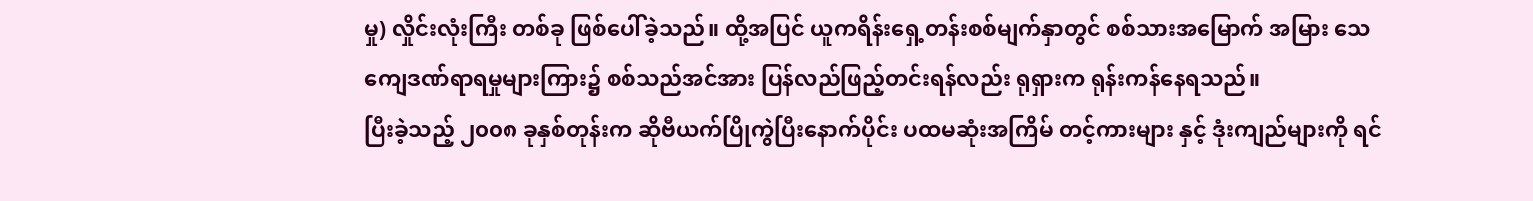မှု) လှိုင်းလုံးကြီး တစ်ခု ဖြစ်ပေါ်ခဲ့သည်။ ထို့အပြင် ယူကရိန်းရှေ့တန်းစစ်မျက်နှာတွင် စစ်သားအမြောက် အမြား သေကျေဒဏ်ရာရမှုများကြား၌ စစ်သည်အင်အား ပြန်လည်ဖြည့်တင်းရန်လည်း ရုရှားက ရုန်းကန်နေရသည်။
ပြီးခဲ့သည့် ၂၀၀၈ ခုနှစ်တုန်းက ဆိုဗီယက်ပြိုကွဲပြီးနောက်ပိုင်း ပထမဆုံးအကြိမ် တင့်ကားများ နှင့် ဒုံးကျည်များကို ရင်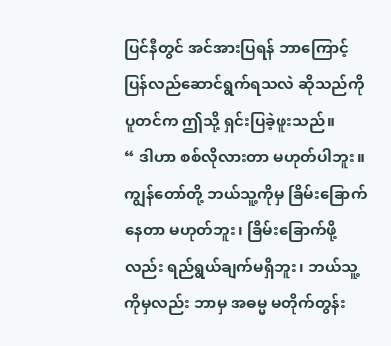ပြင်နီတွင် အင်အားပြရန် ဘာကြောင့် ပြန်လည်ဆောင်ရွက်ရသလဲ ဆိုသည်ကို ပူတင်က ဤသို့ ရှင်းပြခဲ့ဖူးသည်။
“ ဒါဟာ စစ်လိုလားတာ မဟုတ်ပါဘူး။ ကျွန်တော်တို့ ဘယ်သူ့ကိုမှ ခြိမ်းခြောက်နေတာ မဟုတ်ဘူး၊ ခြိမ်းခြောက်ဖို့လည်း ရည်ရွယ်ချက်မရှိဘူး၊ ဘယ်သူ့ကိုမှလည်း ဘာမှ အဓမ္မ မတိုက်တွန်း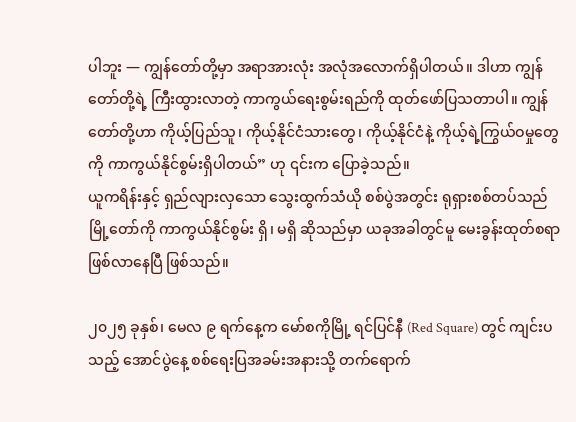ပါဘူး — ကျွန်တော်တို့မှာ အရာအားလုံး အလုံအလောက်ရှိပါတယ်။ ဒါဟာ ကျွန်တော်တို့ရဲ့ ကြီးထွားလာတဲ့ ကာကွယ်ရေးစွမ်းရည်ကို ထုတ်ဖော်ပြသတာပါ။ ကျွန်တော်တို့ဟာ ကိုယ့်ပြည်သူ၊ ကိုယ့်နိုင်ငံသားတွေ၊ ကိုယ့်နိုင်ငံနဲ့ ကိုယ့်ရဲ့ကြွယ်ဝမှုတွေကို ကာကွယ်နိုင်စွမ်းရှိပါတယ်” ဟု ၎င်းက ပြောခဲ့သည်။
ယူကရိန်းနှင့် ရှည်လျားလှသော သွေးထွက်သံယို စစ်ပွဲအတွင်း ရုရှားစစ်တပ်သည် မြို့တော်ကို ကာကွယ်နိုင်စွမ်း ရှိ၊ မရှိ ဆိုသည်မှာ ယခုအခါတွင်မူ မေးခွန်းထုတ်စရာ ဖြစ်လာနေပြီ ဖြစ်သည်။

၂၀၂၅ ခုနှစ်၊ မေလ ၉ ရက်နေ့က မော်စကိုမြို့ ရင်ပြင်နီ (Red Square) တွင် ကျင်းပသည့် အောင်ပွဲနေ့ စစ်ရေးပြအခမ်းအနားသို့ တက်ရောက်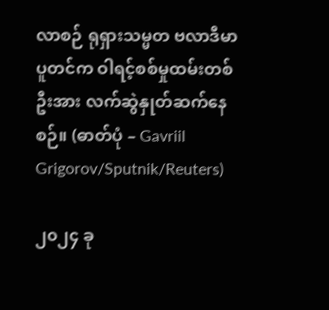လာစဉ် ရုရှားသမ္မတ ဗလာဒီမာပူတင်က ဝါရင့်စစ်မှုထမ်းတစ်ဦးအား လက်ဆွဲနှုတ်ဆက်နေစဉ်။ (ဓာတ်ပုံ – Gavriil Grigorov/Sputnik/Reuters)

၂၀၂၄ ခု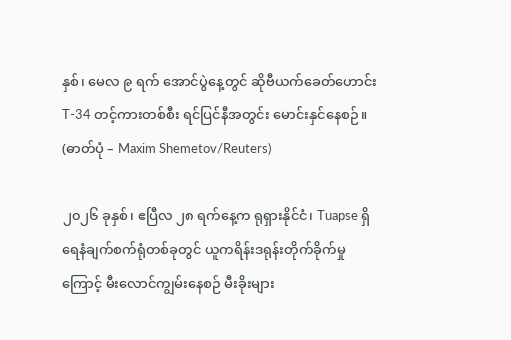နှစ်၊ မေလ ၉ ရက် အောင်ပွဲနေ့တွင် ဆိုဗီယက်ခေတ်ဟောင်း T-34 တင့်ကားတစ်စီး ရင်ပြင်နီအတွင်း မောင်းနှင်နေစဉ်။ (ဓာတ်ပုံ – Maxim Shemetov/Reuters)

၂၀၂၆ ခုနှစ်၊ ဧပြီလ ၂၈ ရက်နေ့က ရုရှားနိုင်ငံ၊ Tuapse ရှိ ရေနံချက်စက်ရုံတစ်ခုတွင် ယူကရိန်းဒရုန်းတိုက်ခိုက်မှုကြောင့် မီးလောင်ကျွမ်းနေစဉ် မီးခိုးများ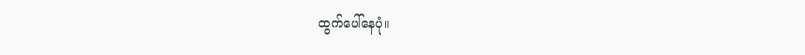ထွက်ပေါ်နေပုံ။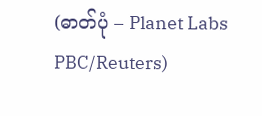(ဓာတ်ပုံ – Planet Labs PBC/Reuters)